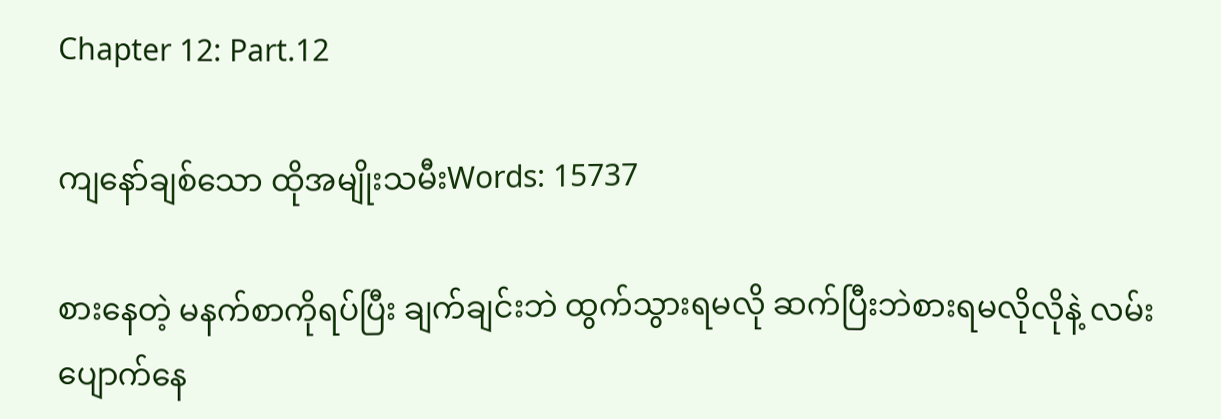Chapter 12: Part.12

ကျနော်ချစ်သော ထိုအမျိုးသမီးWords: 15737

စားနေတဲ့ မနက်စာကိုရပ်ပြီး ချက်ချင်းဘဲ ထွက်သွားရမလို ဆက်ပြီးဘဲစားရမလိုလိုနဲ့ လမ်းပျောက်နေ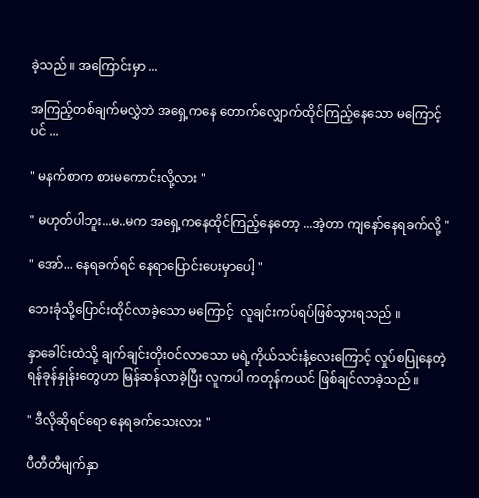ခဲ့သည် ။ အကြောင်းမှာ ...

အကြည့်တစ်ချက်မလွှဲဘဲ အရှေ့ကနေ တောက်လျှောက်ထိုင်ကြည့်နေသော မကြောင့်ပင် ...

" မနက်စာက စားမကောင်းလို့လား "

" မဟုတ်ပါဘူး...မ..မက အရှေ့ကနေထိုင်ကြည့်နေတော့ ...အဲ့တာ ကျနော်နေရခက်လို့ "

" အော်... နေရခက်ရင် နေရာပြောင်းပေးမှာပေါ့ "

ဘေးခုံသို့ပြောင်းထိုင်လာခဲ့သော မကြောင့်  လူချင်းကပ်ရပ်ဖြစ်သွားရသည် ။

နှာခေါင်းထဲသို့ ချက်ချင်းတိုးဝင်လာသော မရဲ့ကိုယ်သင်းနံ့‌လေးကြောင့် လှုပ်စပြုနေတဲ့ ရန်ခုန်နှုန်းတွေဟာ မြန်ဆန်လာခဲ့ပြီး လူကပါ ကတုန်ကယင် ဖြစ်ချင်လာခဲ့သည် ။

" ဒီလိုဆိုရင်ရော နေရခက်သေးလား "

ပီတီတီမျက်နှာ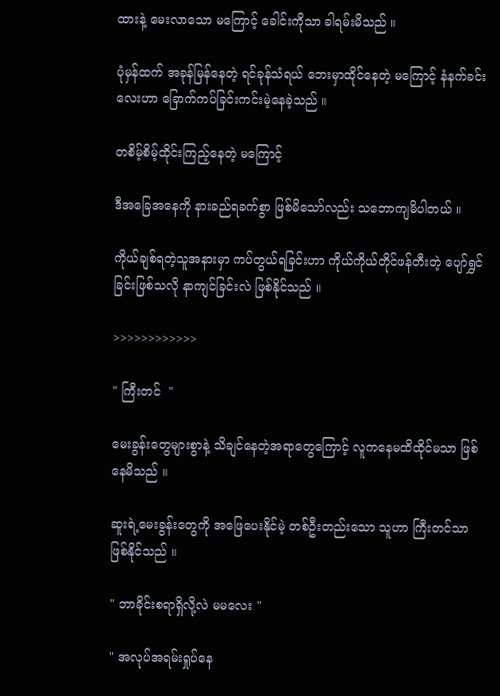ထားနဲ့ မေးလာသော မကြောင့် ခေါင်းကိုသာ ခါရမ်းမိသည် ။

ပုံမှန်ထက် အခုန်မြန်နေတဲ့ ရင်ခုန်သံရယ် ဘေးမှာထိုင်နေတဲ့ မကြောင့် နံနက်ခင်းလေးဟာ ခြောက်ကပ်ခြင်းကင်းမဲ့နေခဲ့သည် ။

တစိမ့်စိမ့်ထိုင်းကြည့်နေတဲ့ မကြောင့်

ဒီအခြေအနေကို နားခည်ရခက်စွာ ဖြစ်မိသော်လည်း သဘောကျမိပါတယ် ။

ကိုယ်ချစ်ရတဲ့သူအနားမှာ ကပ်တွယ်ရခြင်းဟာ ကိုယ်ကိုယ်တိုင်ဖန်တီးတဲ့ ပျော်ရွှင်ခြင်းဖြစ်သလို နာကျင်ခြင်းလဲ ဖြစ်နိုင်သည် ။

>>>>>>>>>>>>

" ကြီးတင်  "

မေးခွန်းတွေများစွာနဲ့ သိချင်နေတဲ့အရာတွေကြောင့် လူကနေမထိထိုင်မသာ ဖြစ်နေမိသည် ။

ဆူးရဲ့မေးခွန်းတွေကို အဖြေပေးနိုင်မဲ့ တစ်ဦးတည်းသော သူဟာ ကြီးတင်သာဖြစ်နိုင်သည် ။

" ဘာခိုင်းစရာရှိလို့လဲ မမလေး "

" အလုပ်အရမ်းရှုပ်နေ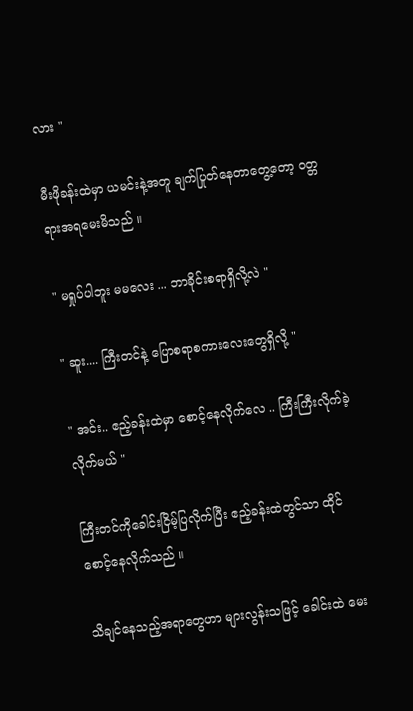လား "

မီးဖိုခန်းထဲမှာ ယမင်းနဲ့အတူ ချက်ပြုတ်နေတာတွေ့တော့ ဝတ္တရားအရမေးမိသည် ။

" မရှုပ်ပါဘူး မမလေး ... ဘာခိုင်းစရာရှိလို့လဲ "

" ဆူး.... ကြီးတင်နဲ့ ပြောစရာစကားလေးတွေရှိလို့ "

" အင်း.. ဧည့်ခန်းထဲမှာ စောင့်နေလိုက်လေ .. ကြီးကြီးလိုက်ခဲ့လိုက်မယ် "

ကြီးတင်ကိုခေါင်းငြိမ့်ပြလိုက်ပြီး ဧည့်ခန်းထဲတွင်သာ ထိုင်စောင့်နေလိုက်သည် ။

သိချင်နေသည့်အရာတွေဟာ များလွန်းသဖြင့် ခေါင်းထဲ မေး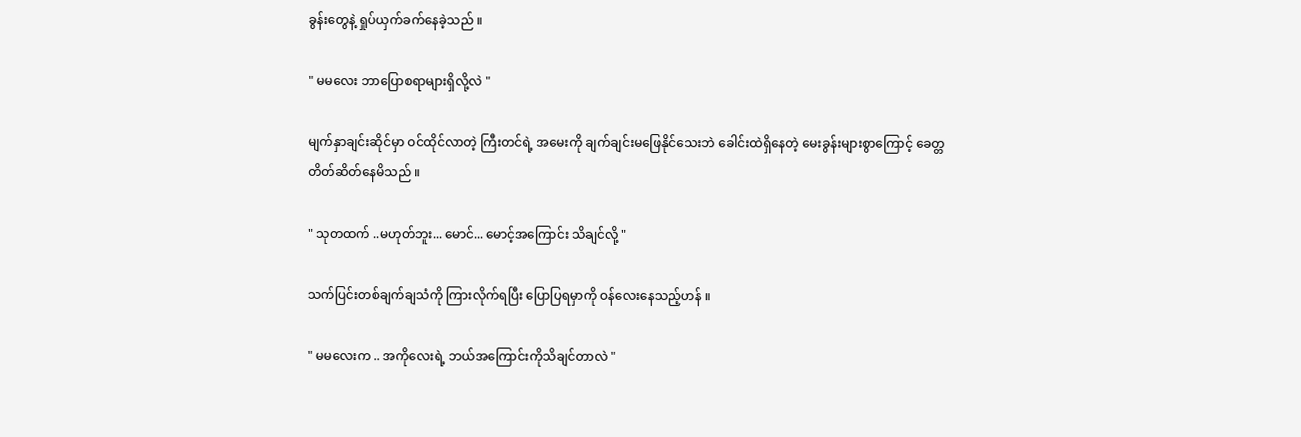ခွန်းတွေနဲ့ ရှုပ်ယှက်ခက်နေခဲ့သည် ။

" မမလေး ဘာပြောစရာများရှိလို့လဲ "

မျက်နှာချင်းဆိုင်မှာ ဝင်ထိုင်လာတဲ့ ကြီးတင်ရဲ့ အမေးကို ချက်ချင်းမဖြေနိုင်သေးဘဲ ခေါင်းထဲရှိနေတဲ့ မေးခွန်းများစွာကြောင့် ခေတ္တတိတ်ဆိတ်နေမိသည် ။

" သုတထက် ..မဟုတ်ဘူး... မောင်... မောင့်အကြောင်း သိချင်လို့ "

သက်ပြင်းတစ်ချက်ချသံကို ကြားလိုက်ရပြီး ပြောပြရမှာကို ဝန်လေးနေသည့်ဟန် ။

" မမလေးက .. အကိုလေးရဲ့ ဘယ်အကြောင်းကိုသိချင်တာလဲ "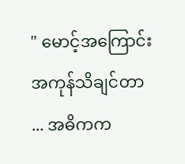" မောင့်အကြောင်းအကုန်သိချင်တာ ... အဓိကက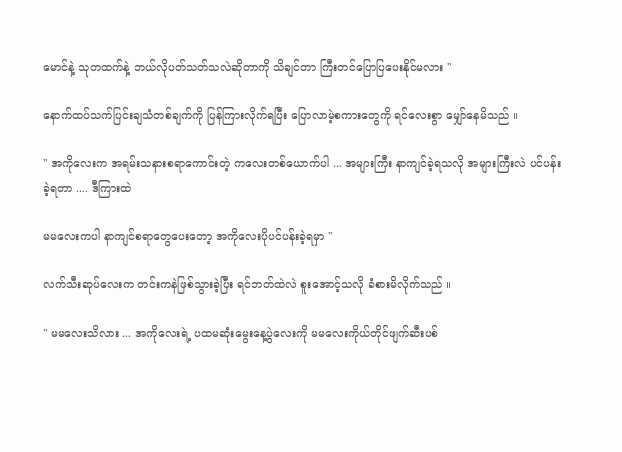မောင်နဲ့ သုတထက်နဲ့ ဘယ်လိုပတ်သတ်သလဲဆိုတာကို သိချင်တာ ကြီးတင်ပြောပြပေးနိုင်မလား "

နောက်ထပ်သက်ပြင်းချသံတစ်ချက်ကို ပြန်ကြားလိုက်ရပြီး ပြောလာမဲ့စကားတွေကို ရင်လေးစွာ မျှော်နေမိသည် ။

" အကိုလေးက အရမ်းသနားစရာကောင်းတဲ့ ကလေးတစ်ယောက်ပါ ... အများကြီး နာကျင်ခဲ့ရသလို အများကြီးလဲ ပင်ပန်းခဲ့ရတာ .... ဒီကြားထဲ

မမလေးကပါ နာကျင်စရာတွေပေးတော့ အကိုလေးပိုပင်ပန်းခဲ့ရမှာ "

လက်သီးဆုပ်လေးက တင်းကနဲဖြစ်သွားခဲ့ပြီး ရင်ဘတ်ထဲလဲ စူးအောင့်သလို ခံစားမိလိုက်သည် ။

" မမလေးသိလား ... အကိုလေးရဲ့ ပထမဆုံးမွေးနေ့‌ပွဲလေးကို မမလေးကိုယ်တိုင်ဖျက်ဆီးပစ်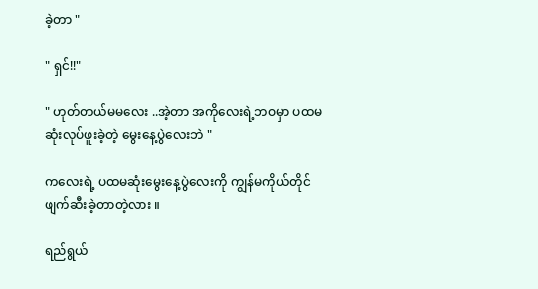ခဲ့တာ "

" ရှင်!!"

" ဟုတ်တယ်မမလေး ..အဲ့တာ အကိုလေးရဲ့ဘဝမှာ ပထမဆုံးလုပ်ဖူးခဲ့တဲ့ မွေးနေ့‌ပွဲလေးဘဲ "

ကလေးရဲ့ ပထမဆုံးမွေးနေ့ပွဲလေးကို ကျွန်မကိုယ်တိုင်ဖျက်ဆီးခဲ့တာတဲ့လား ။

ရည်ရွယ်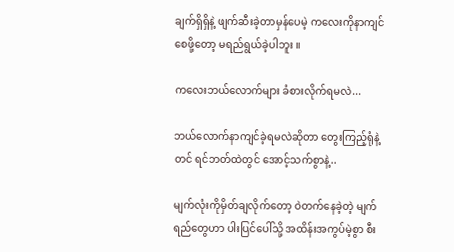ချက်ရှိရှိနဲ့ ဖျက်ဆီးခဲ့တာမှန်ပေမဲ့ ကလေးကိုနာကျင်စေဖို့တော့ မရည်ရွယ်ခဲ့ပါဘူး ။

ကလေးဘယ်လောက်များ ခံစားလိုက်ရမလဲ...

ဘယ်လောက်နာကျင်ခဲ့ရမလဲဆိုတာ တွေးကြည့်ရုံနဲ့တင် ရင်ဘတ်ထဲတွင် အောင့်သက်စွာနဲ့..

မျက်လုံးကိုမှိတ်ချလိုက်တော့ ဝဲတက်နေခဲ့တဲ့ မျက်ရည်တွေဟာ ပါးပြင်ပေါ်သို့ အထိန်းအကွပ်မဲ့စွာ စီး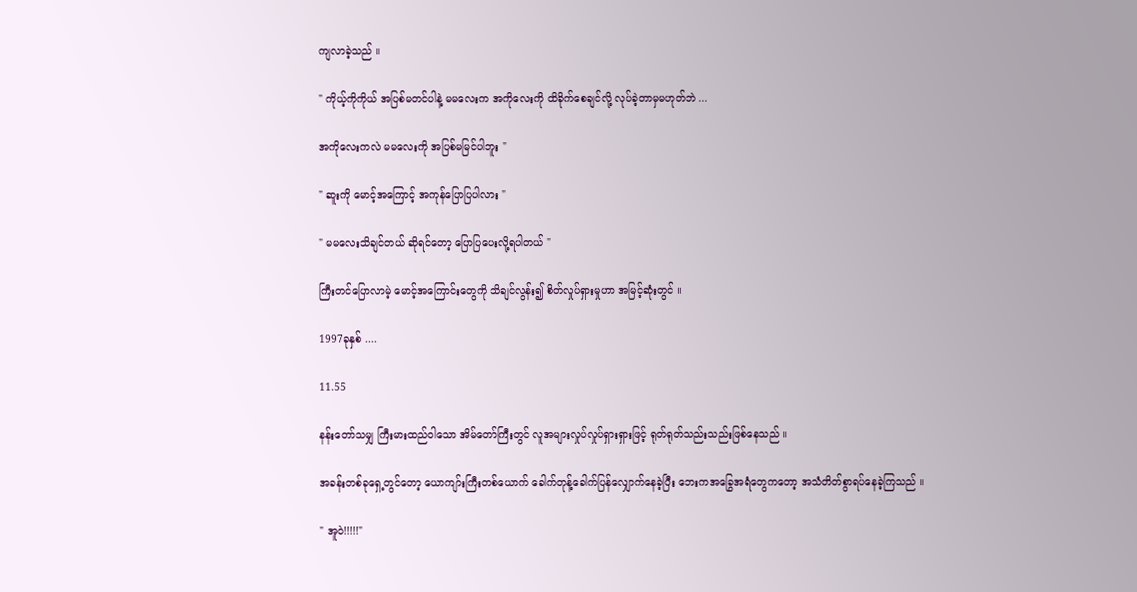ကျလာခဲ့သည် ။

" ကိုယ့်ကိုကိုယ် အပြစ်မတင်ပါနဲ့ မမလေးက အကိုလေးကို ထိခိုက်စေချင်လို့ လုပ်ခဲ့တာမှမဟုတ်ဘဲ ...

အကိုလေးကလဲ မမလေးကို အပြစ်မမြင်ပါဘူး "

" ဆူးကို မောင့်အကြောင့် အကုန်ပြောပြပါလား "

" မမလေးသိချင်တယ် ဆိုရင်တော့ ပြောပြပေးလို့ရပါတယ် "

ကြီးတင်ပြောလာမဲ့ မောင့်အကြောင်းတွေကို သိချင်လွန်း၍ စိတ်လှုပ်ရှားမှုဟာ အမြင့်ဆုံးတွင် ။

1997ခုနှစ် ....

11.55

နန်းတော်သမျှ ကြီးမားထည်ဝါသော အိမ်တော်ကြီးတွင် လူအများလှုပ်လှုပ်ရှားရှားဖြင့် ရုတ်ရုတ်သည်းသည်းဖြစ်နေသည် ။

အခန်းတစ်ခုရှေ့တွင်တော့ ယောကျာ်းကြီးတစ်ယောက် ခေါက်တုန့်ခေါက်ပြန်လျှောက်နေခဲ့ပြီး ဘေးကအခြွေအရံတွေကတော့ အသံတိတ်စွာ‌ရပ်နေခဲ့ကြသည် ။

" အူဝဲ!!!!!"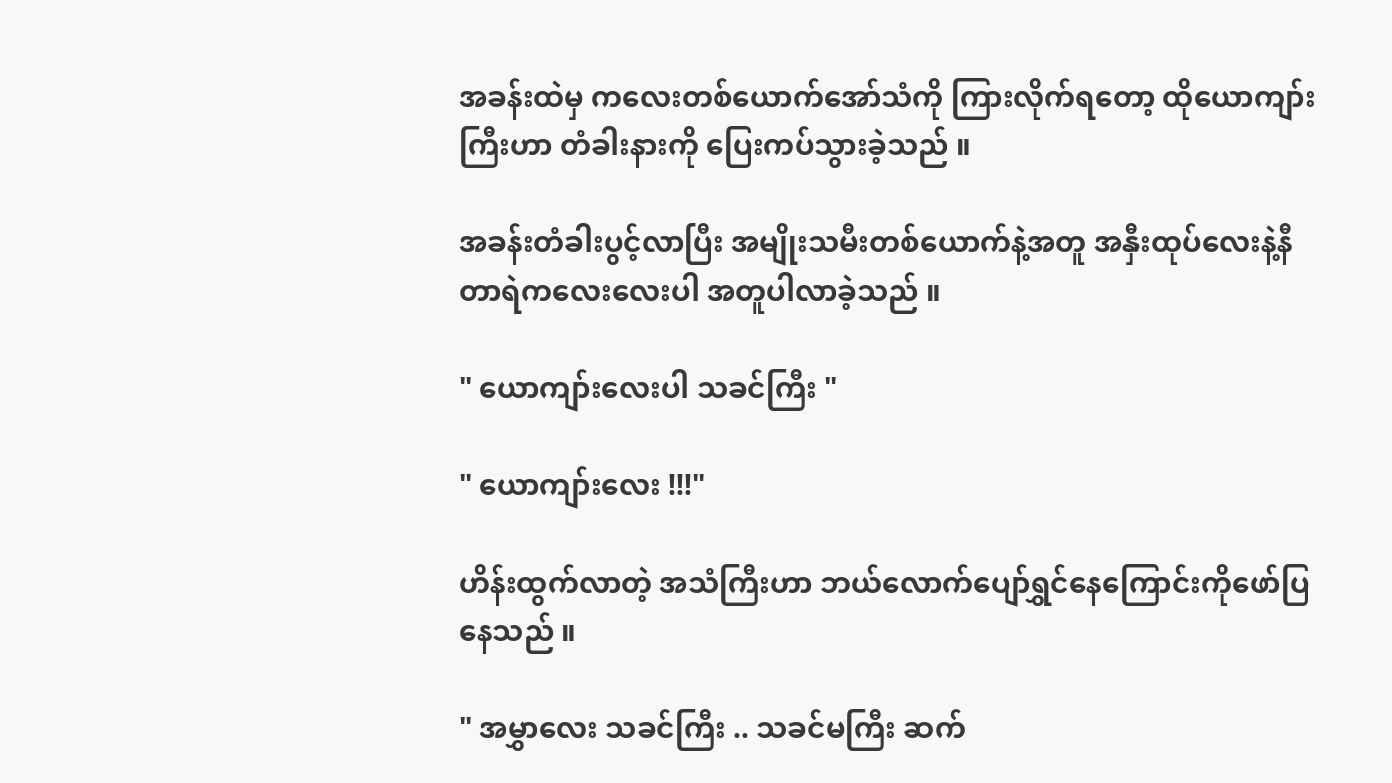အခန်းထဲမှ ကလေးတစ်ယောက်အော်သံကို ကြားလိုက်ရတော့ ထိုယောကျာ်းကြီးဟာ တံခါးနားကို ပြေးကပ်သွားခဲ့သည် ။

အခန်းတံခါးပွင့်လာပြီး အမျိုးသမီးတစ်ယောက်နဲ့အတူ အနှီးထုပ်လေးနဲ့နီတာရဲကလေးလေးပါ အတူပါလာခဲ့သည် ။

" ယောကျာ်းလေးပါ သခင်ကြီး "

" ယောကျာ်းလေး !!!"

ဟိန်းထွက်လာတဲ့ အသံကြီးဟာ ဘယ်လောက်ပျော်ရွှင်နေကြောင်းကိုဖော်ပြနေသည် ။

" အမွှာလေး သခင်ကြီး .. သခင်မကြီး ဆက်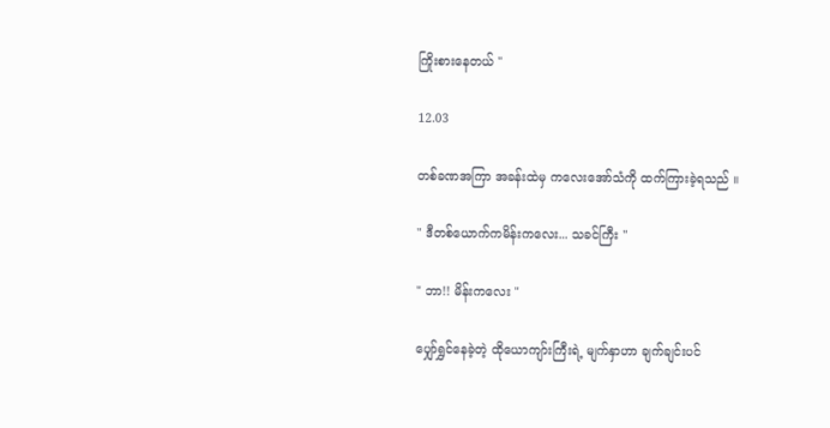ကြိုးစားနေတယ် "

12.03

တစ်ခဏအကြာ အခန်းထဲမှ ကလေးအော်သံကို ထက်ကြားခဲ့ရသည် ။

" ဒီတစ်ယောက်ကမိန်းကလေး... သခင်ကြီး "

" ဘာ!! မိန်းကလေး "

ပျှော်ရွှင်နေခဲ့တဲ့ ထိုယောကျာ်းကြီးရဲ့ မျက်နှာဟာ ချက်ချင်းပင်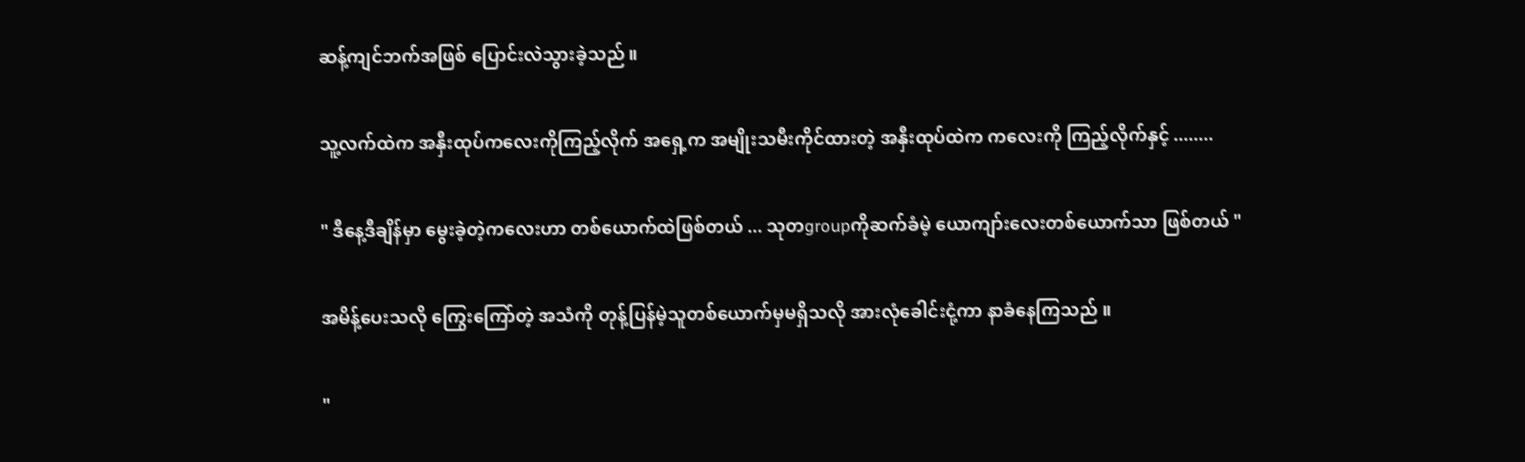ဆန့်ကျင်ဘက်အဖြစ် ပြောင်းလဲသွားခဲ့သည် ။

သူ့လက်ထဲက အနှီးထုပ်ကလေးကိုကြည့်လိုက် အရှေ့က အမျိုးသမီးကိုင်ထားတဲ့ အနှီးထုပ်ထဲက‌ ကလေးကို ကြည့်လိုက်နှင့် ........

" ဒီနေ့ဒီချိန်မှာ မွေးခဲ့တဲ့ကလေးဟာ တစ်ယောက်ထဲဖြစ်တယ် ... သုတgroupကိုဆက်ခံမဲ့ ယောကျာ်းလေးတစ်ယောက်သာ ဖြစ်တယ် "

အမိန့်ပေးသလို ကြွေးကြော်တဲ့ အသံကို တုန့်ပြန်မဲ့သူတစ်ယောက်မှမရှိသလို အားလုံခေါင်းငုံ့ကာ နာခံနေကြသည် ။

"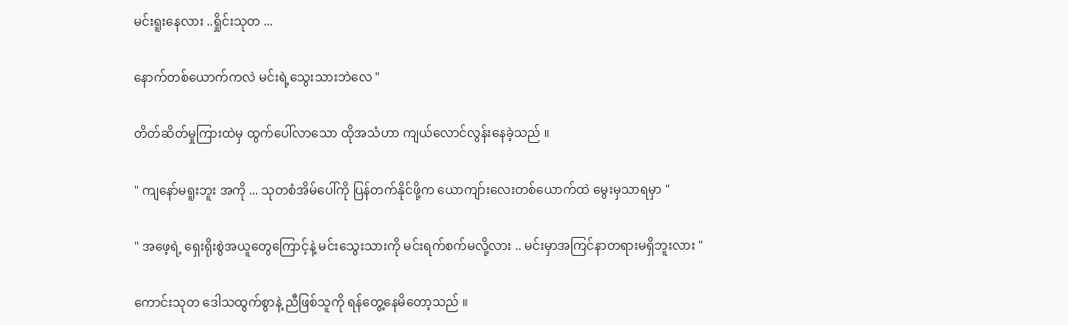မင်းရူးနေလား ..ရှိုင်းသုတ ...

နောက်တစ်ယောက်ကလဲ မင်းရဲ့သွေးသားဘဲလေ "

တိတ်ဆိတ်မှုကြားထဲမှ ထွက်ပေါ်လာသော ထိုအသံဟာ ကျယ်လောင်လွန်းနေခဲ့သည် ။

" ကျနော်မရူးဘူး အကို ... သုတစံအိမ်ပေါ်ကို ပြန်တက်နိုင်ဖို့က ယောကျာ်းလေးတစ်ယောက်ထဲ မွေးမှသာရမှာ "

" အဖေ့ရဲ့ ရှေးရိုးစွဲအယူတွေကြောင့်နဲ့ မင်းသွေးသားကို မင်းရက်စက်မလို့လား .. မင်းမှာအကြင်နာတရားမရှိဘူးလား "

ကောင်းသုတ ဒေါသထွက်စွာနဲ့ ညီဖြစ်သူကို ရန်တွေ့နေမိတော့သည် ။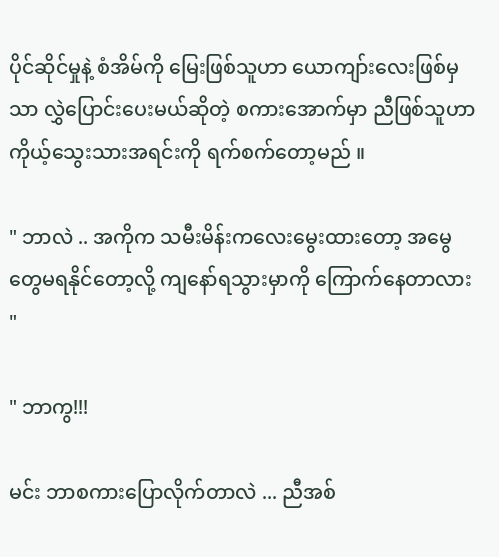ပိုင်ဆိုင်မှုနဲ့ စံအိမ်ကို မြေးဖြစ်သူဟာ ‌ယောကျာ်းလေးဖြစ်မှသာ လွှဲပြောင်းပေးမယ်ဆိုတဲ့ စကားအောက်မှာ ညီဖြစ်သူဟာ ကိုယ့်သွေးသားအရင်းကို ရက်စက်တော့မည် ။

" ဘာလဲ .. အကိုက သမီးမိန်းကလေးမွေးထားတော့ အမွေတွေမရနိုင်တော့လို့ ကျနော်ရသွားမှာကို ကြောက်နေတာလား "

" ဘာကွ!!!

မင်း ဘာစကားပြောလိုက်တာလဲ ... ညီအစ်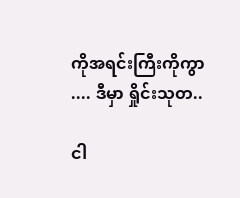ကိုအရင်းကြီးကိုကွာ .... ဒီမှာ ရှိုင်းသုတ..

ငါ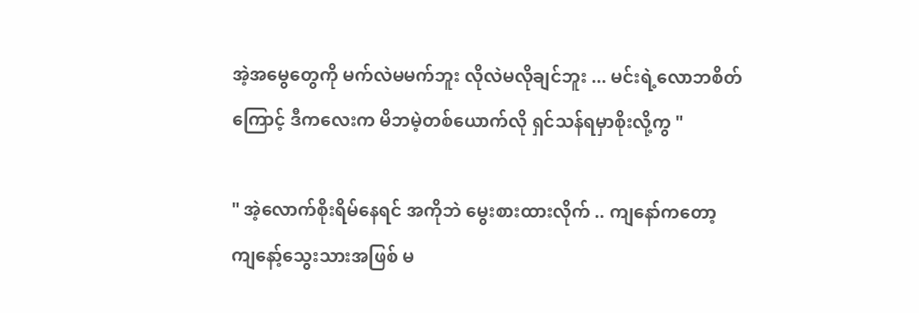အဲ့အမွေတွေကို မက်လဲမမက်ဘူး လိုလဲမလိုချင်ဘူး ... မင်းရဲ့လောဘစိတ်ကြောင့် ဒီကလေးက မိဘမဲ့တစ်ယောက်လို ရှင်သန်ရမှာစိုးလို့ကွ "

" အဲ့လောက်စိုးရိမ်နေရင် အကိုဘဲ မွေးစားထားလိုက် .. ကျနော်ကတော့ ကျနော့်သွေးသားအဖြစ် မ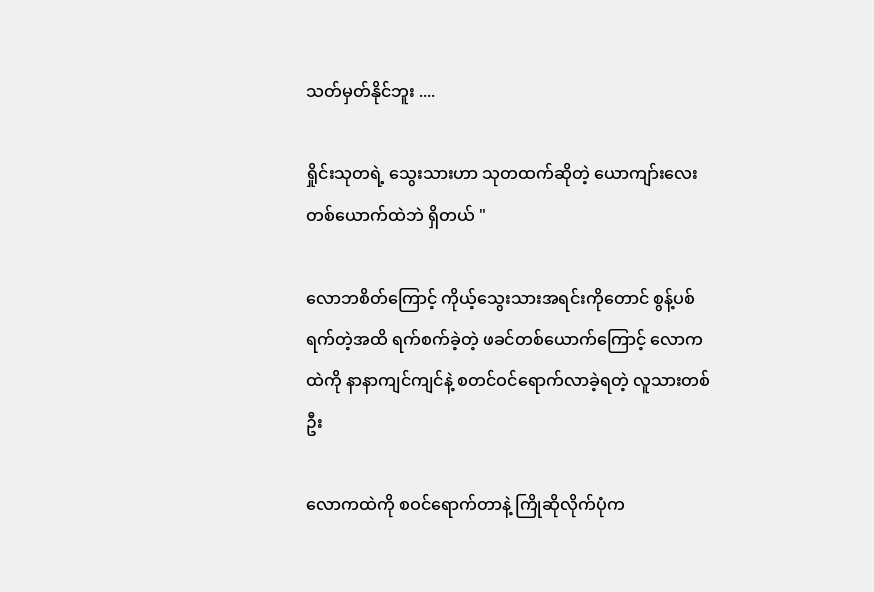သတ်မှတ်နိုင်ဘူး ....

ရှိုင်းသုတရဲ့ သွေးသားဟာ သုတထက်ဆိုတဲ့ ယောကျာ်းလေးတစ်ယောက်ထဲဘဲ ရှိတယ် "

လောဘစိတ်ကြောင့် ကိုယ့်သွေးသားအရင်းကိုတောင် စွန့်ပစ်ရက်တဲ့အထိ ရက်စက်ခဲ့တဲ့ ဖခင်တစ်ယောက်ကြောင့် လောကထဲကို နာနာကျင်ကျင်နဲ့ စတင်ဝင်ရောက်လာခဲ့ရတဲ့ လူသားတစ်ဦး

လောကထဲကို စဝင်ရောက်တာနဲ့ ကြိုဆိုလိုက်ပုံက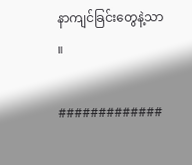နာကျင်ခြင်းတွေနဲ့သာ ။

#############